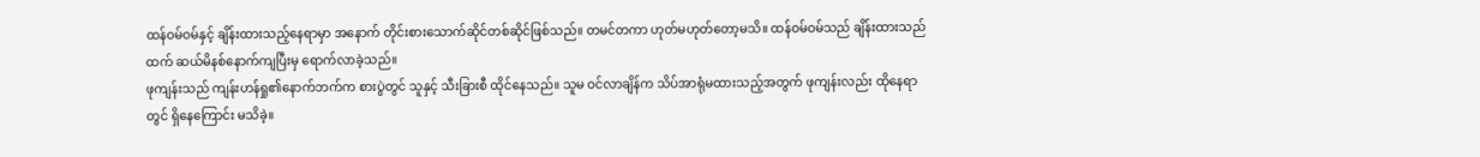ထန်ဝမ်ဝမ်နှင့် ချိန်းထားသည့်နေရာမှာ အနောက် တိုင်းစားသောက်ဆိုင်တစ်ဆိုင်ဖြစ်သည်။ တမင်တကာ ဟုတ်မဟုတ်တော့မသိ။ ထန်ဝမ်ဝမ်သည် ချိန်းထားသည်ထက် ဆယ်မိနစ်နောက်ကျပြီးမှ ရောက်လာခဲ့သည်။
ဖုကျန်းသည် ကျန်းဟန်ရှု၏နောက်ဘက်က စားပွဲတွင် သူနှင့် သီးခြားစီ ထိုင်နေသည်။ သူမ ဝင်လာချိန်က သိပ်အာရုံမထားသည့်အတွက် ဖုကျန်းလည်း ထိုနေရာတွင် ရှိနေကြောင်း မသိခဲ့။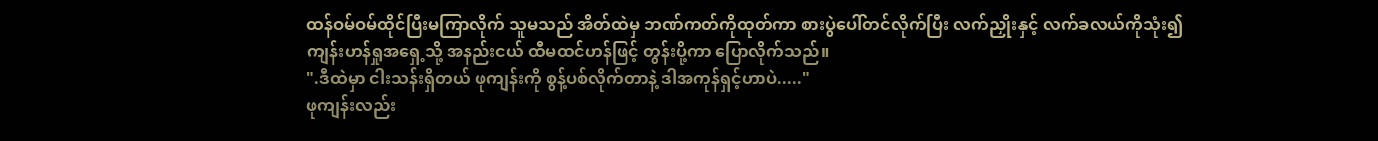ထန်ဝမ်ဝမ်ထိုင်ပြီးမကြာလိုက် သူမသည် အိတ်ထဲမှ ဘဏ်ကတ်ကိုထုတ်ကာ စားပွဲပေါ်တင်လိုက်ပြီး လက်ညှိုးနှင့် လက်ခလယ်ကိုသုံး၍ ကျန်းဟန်ရှုအရှေ့သို့ အနည်းငယ် ထီမထင်ဟန်ဖြင့် တွန်းပို့ကာ ပြောလိုက်သည်။
".ဒီထဲမှာ ငါးသန်းရှိတယ် ဖုကျန်းကို စွန့်ပစ်လိုက်တာနဲ့ ဒါအကုန်ရှင့်ဟာပဲ....."
ဖုကျန်းလည်း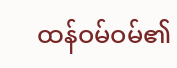ထန်ဝမ်ဝမ်၏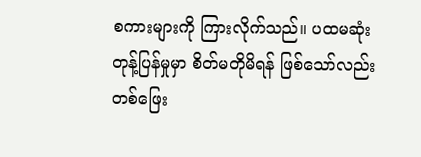စကားများကို ကြားလိုက်သည်။ ပထမဆုံးတုန့်ပြန်မှုမှာ စိတ်မတိုမိရန် ဖြစ်သော်လည်း တစ်ဖြေး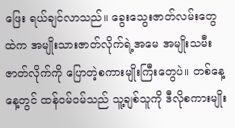ဖြေး ရယ်ချင်လာသည်။ ခွေးသွေးဇာတ်လမ်းတွေထဲက အမျိုးသားဇာတ်လိုက်ရဲ့အမေ အမျိုးသမီးဇာတ်လိုက်ကို ပြောတဲ့စကားမျိုးကြီးတွေပဲ။ တစ်နေ့နေ့တွင် ထန်ဝမ်ဝမ်သည် သူ့ချစ်သူကို ဒီလိုစကားမျိုး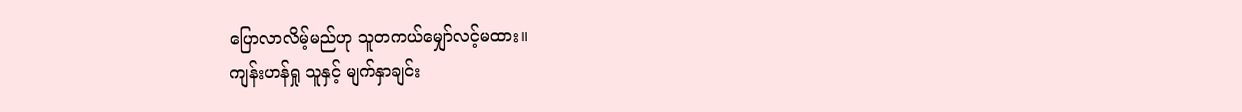ပြောလာလိမ့်မည်ဟု သူတကယ်မျှော်လင့်မထား။
ကျန်းဟန်ရှု သူနှင့် မျက်နှာချင်း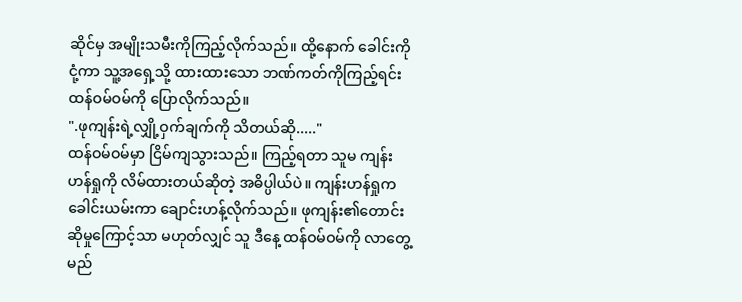ဆိုင်မှ အမျိုးသမီးကိုကြည့်လိုက်သည်။ ထို့နောက် ခေါင်းကိုငုံ့ကာ သူ့အရှေ့သို့ ထားထားသော ဘဏ်ကတ်ကိုကြည့်ရင်း ထန်ဝမ်ဝမ်ကို ပြောလိုက်သည်။
".ဖုကျန်းရဲ့လျှို့ဝှက်ချက်ကို သိတယ်ဆို....."
ထန်ဝမ်ဝမ်မှာ ငြိမ်ကျသွားသည်။ ကြည့်ရတာ သူမ ကျန်းဟန်ရှုကို လိမ်ထားတယ်ဆိုတဲ့ အဓိပ္ပါယ်ပဲ။ ကျန်းဟန်ရှုက ခေါင်းယမ်းကာ ချောင်းဟန့်လိုက်သည်။ ဖုကျန်း၏တောင်းဆိုမှုကြောင့်သာ မဟုတ်လျှင် သူ ဒီနေ့ ထန်ဝမ်ဝမ်ကို လာတွေ့မည်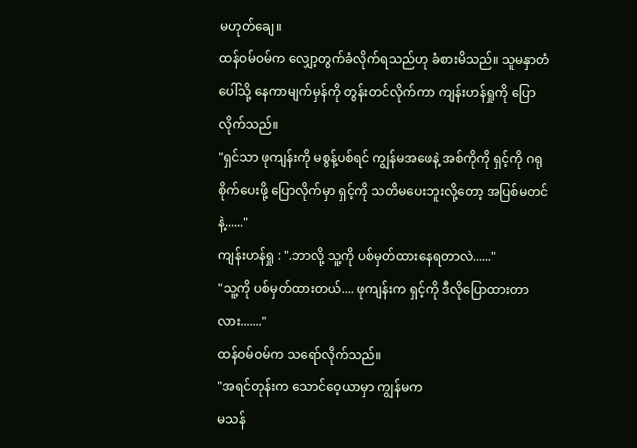မဟုတ်ချေ။
ထန်ဝမ်ဝမ်က လျှော့တွက်ခံလိုက်ရသည်ဟု ခံစားမိသည်။ သူမနှာတံပေါ်သို့ နေကာမျက်မှန်ကို တွန်းတင်လိုက်ကာ ကျန်းဟန်ရှုကို ပြောလိုက်သည်။
"ရှင်သာ ဖုကျန်းကို မစွန့်ပစ်ရင် ကျွန်မအဖေနဲ့ အစ်ကိုကို ရှင့်ကို ဂရုစိုက်ပေးဖို့ ပြောလိုက်မှာ ရှင့်ကို သတိမပေးဘူးလို့တော့ အပြစ်မတင်နဲ့......"
ကျန်းဟန်ရှု : ".ဘာလို့ သူ့ကို ပစ်မှတ်ထားနေရတာလဲ......"
"သူ့ကို ပစ်မှတ်ထားတယ်.... ဖုကျန်းက ရှင့်ကို ဒီလိုပြောထားတာလား......."
ထန်ဝမ်ဝမ်က သရော်လိုက်သည်။
"အရင်တုန်းက သောင်ဝေ့ယာမှာ ကျွန်မက
မသန်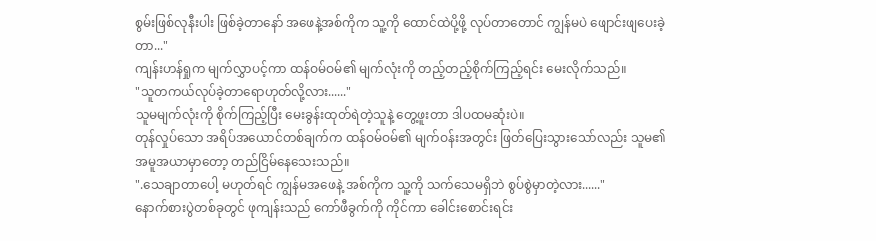စွမ်းဖြစ်လုနီးပါး ဖြစ်ခဲ့တာနော် အဖေနဲ့အစ်ကိုက သူ့ကို ထောင်ထဲပို့ဖို့ လုပ်တာတောင် ကျွန်မပဲ ဖျောင်းဖျပေးခဲ့တာ..."
ကျန်းဟန်ရှုက မျက်လွှာပင့်ကာ ထန်ဝမ်ဝမ်၏ မျက်လုံးကို တည့်တည့်စိုက်ကြည့်ရင်း မေးလိုက်သည်။
"သူတကယ်လုပ်ခဲ့တာရောဟုတ်လို့လား......"
သူမမျက်လုံးကို စိုက်ကြည့်ပြီး မေးခွန်းထုတ်ရဲတဲ့သူနဲ့ တွေ့ဖူးတာ ဒါပထမဆုံးပဲ။
တုန်လှုပ်သော အရိပ်အယောင်တစ်ချက်က ထန်ဝမ်ဝမ်၏ မျက်ဝန်းအတွင်း ဖြတ်ပြေးသွားသော်လည်း သူမ၏ အမူအယာမှာတော့ တည်ငြိမ်နေသေးသည်။
".သေချာတာပေါ့ မဟုတ်ရင် ကျွန်မအဖေနဲ့ အစ်ကိုက သူ့ကို သက်သေမရှိဘဲ စွပ်စွဲမှာတဲ့လား......"
နောက်စားပွဲတစ်ခုတွင် ဖုကျန်းသည် ကော်ဖီခွက်ကို ကိုင်ကာ ခေါင်းစောင်းရင်း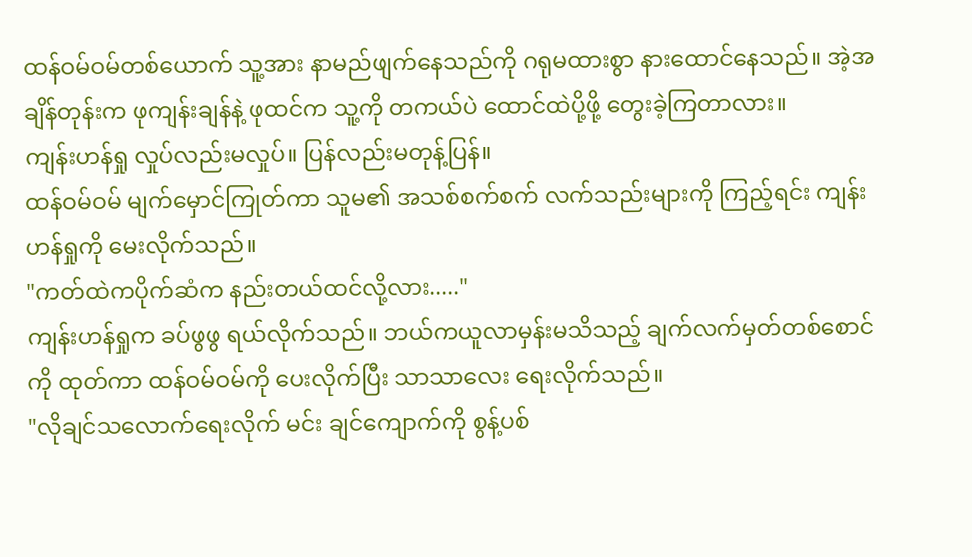ထန်ဝမ်ဝမ်တစ်ယောက် သူ့အား နာမည်ဖျက်နေသည်ကို ဂရုမထားစွာ နားထောင်နေသည်။ အဲ့အချိန်တုန်းက ဖုကျန်းချန်နဲ့ ဖုထင်က သူ့ကို တကယ်ပဲ ထောင်ထဲပို့ဖို့ တွေးခဲ့ကြတာလား။
ကျန်းဟန်ရှု လှုပ်လည်းမလှုပ်။ ပြန်လည်းမတုန့်ပြန်။
ထန်ဝမ်ဝမ် မျက်မှောင်ကြုတ်ကာ သူမ၏ အသစ်စက်စက် လက်သည်းများကို ကြည့်ရင်း ကျန်းဟန်ရှုကို မေးလိုက်သည်။
"ကတ်ထဲကပိုက်ဆံက နည်းတယ်ထင်လို့လား....."
ကျန်းဟန်ရှုက ခပ်ဖွဖွ ရယ်လိုက်သည်။ ဘယ်ကယူလာမှန်းမသိသည့် ချက်လက်မှတ်တစ်စောင်ကို ထုတ်ကာ ထန်ဝမ်ဝမ်ကို ပေးလိုက်ပြီး သာသာလေး ရေးလိုက်သည်။
"လိုချင်သလောက်ရေးလိုက် မင်း ချင်ကျောက်ကို စွန့်ပစ်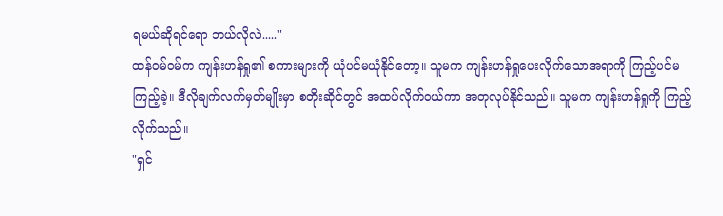ရမယ်ဆိုရင်ရော ဘယ်လိုလဲ....."
ထန်ဝမ်ဝမ်က ကျန်းဟန်ရှု၏ စကားများကို ယုံပင်မယုံနိုင်တော့။ သူမက ကျန်းဟန်ရှုပေးလိုက်သောအရာကို ကြည့်ပင်မကြည့်ခဲ့။ ဒီလိုချက်လက်မှတ်မျိုးမှာ စတိုးဆိုင်တွင် အထပ်လိုက်ဝယ်ကာ အတုလုပ်နိုင်သည်။ သူမက ကျန်းဟန်ရှုကို ကြည့်လိုက်သည်။
"ရှင်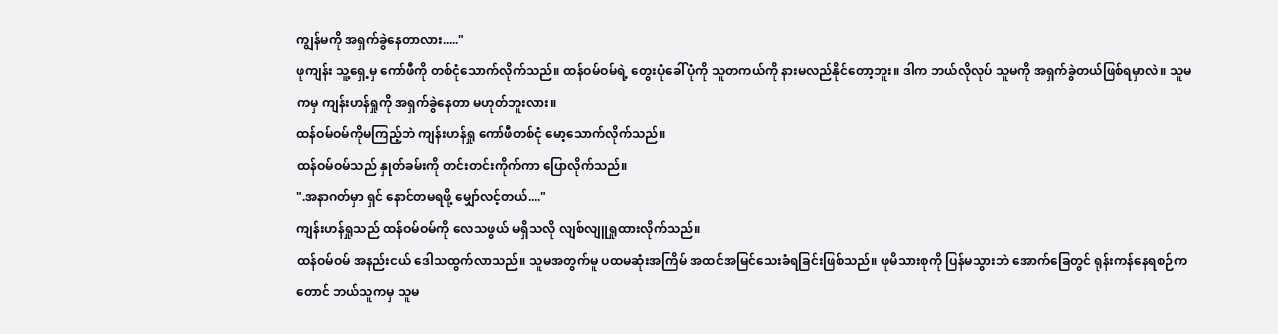ကျွန်မကို အရှက်ခွဲနေတာလား....."
ဖုကျန်း သူ့ရှေ့မှ ကော်ဖီကို တစ်ငုံသောက်လိုက်သည်။ ထန်ဝမ်ဝမ်ရဲ့ တွေးပုံခေါ်ပုံကို သူတကယ်ကို နားမလည်နိုင်တော့ဘူး။ ဒါက ဘယ်လိုလုပ် သူမကို အရှက်ခွဲတယ်ဖြစ်ရမှာလဲ။ သူမကမှ ကျန်းဟန်ရှုကို အရှက်ခွဲနေတာ မဟုတ်ဘူးလား။
ထန်ဝမ်ဝမ်ကိုမကြည့်ဘဲ ကျန်းဟန်ရှု ကော်ဖီတစ်ငုံ မော့သောက်လိုက်သည်။
ထန်ဝမ်ဝမ်သည် နှုတ်ခမ်းကို တင်းတင်းကိုက်ကာ ပြောလိုက်သည်။
".အနာဂတ်မှာ ရှင် နောင်တမရဖို့ မျှော်လင့်တယ်...."
ကျန်းဟန်ရှုသည် ထန်ဝမ်ဝမ်ကို လေသဖွယ် မရှိသလို လျစ်လျူရှုထားလိုက်သည်။
ထန်ဝမ်ဝမ် အနည်းငယ် ဒေါသထွက်လာသည်။ သူမအတွက်မူ ပထမဆုံးအကြိမ် အထင်အမြင်သေးခံရခြင်းဖြစ်သည်။ ဖုမိသားစုကို ပြန်မသွားဘဲ အောက်ခြေတွင် ရုန်းကန်နေရစဉ်ကတောင် ဘယ်သူကမှ သူမ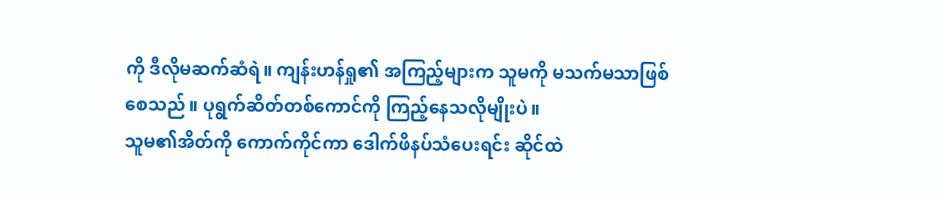ကို ဒီလိုမဆက်ဆံရဲ။ ကျန်းဟန်ရှု၏ အကြည့်များက သူမကို မသက်မသာဖြစ်စေသည်။ ပုရွက်ဆိတ်တစ်ကောင်ကို ကြည့်နေသလိုမျိုးပဲ။
သူမ၏အိတ်ကို ကောက်ကိုင်ကာ ဒေါက်ဖိနပ်သံပေးရင်း ဆိုင်ထဲ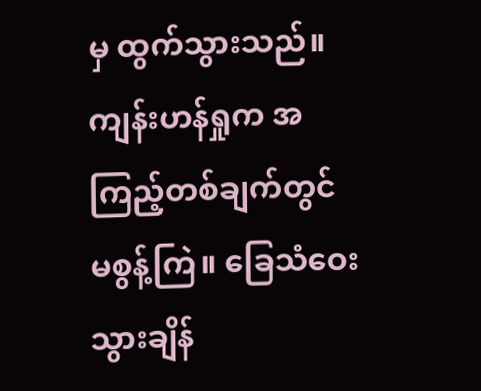မှ ထွက်သွားသည်။ ကျန်းဟန်ရှုက အကြည့်တစ်ချက်တွင် မစွန့်ကြဲ။ ခြေသံဝေးသွားချိန်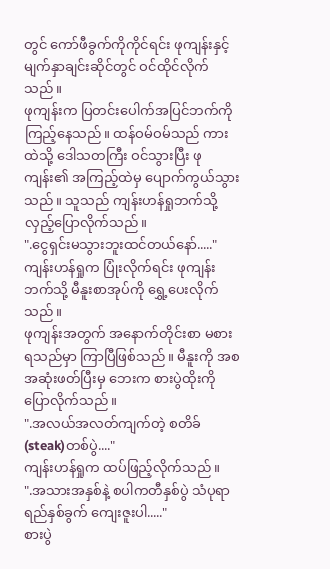တွင် ကော်ဖီခွက်ကိုကိုင်ရင်း ဖုကျန်းနှင့် မျက်နှာချင်းဆိုင်တွင် ဝင်ထိုင်လိုက်သည်။
ဖုကျန်းက ပြတင်းပေါက်အပြင်ဘက်ကို ကြည့်နေသည်။ ထန်ဝမ်ဝမ်သည် ကားထဲသို့ ဒေါသတကြီး ဝင်သွားပြီး ဖုကျန်း၏ အကြည့်ထဲမှ ပျောက်ကွယ်သွားသည်။ သူသည် ကျန်းဟန်ရှုဘက်သို့ လှည့်ပြောလိုက်သည်။
".ငွေရှင်းမသွားဘူးထင်တယ်နော်....."
ကျန်းဟန်ရှုက ပြုံးလိုက်ရင်း ဖုကျန်းဘက်သို့ မီနူးစာအုပ်ကို ရွှေ့ပေးလိုက်သည်။
ဖုကျန်းအတွက် အနောက်တိုင်းစာ မစားရသည်မှာ ကြာပြီဖြစ်သည်။ မီနူးကို အစအဆုံးဖတ်ပြီးမှ ဘေးက စားပွဲထိုးကိုပြောလိုက်သည်။
".အလယ်အလတ်ကျက်တဲ့ စတိခ်(steak)တစ်ပွဲ...."
ကျန်းဟန်ရှုက ထပ်ဖြည့်လိုက်သည်။
".အသားအနှစ်နဲ့ စပါကတီနှစ်ပွဲ သံပုရာရည်နှစ်ခွက် ကျေးဇူးပါ....."
စားပွဲ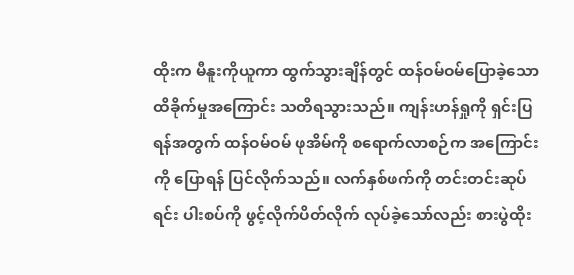ထိုးက မီနူးကိုယူကာ ထွက်သွားချိန်တွင် ထန်ဝမ်ဝမ်ပြောခဲ့သော ထိခိုက်မှုအကြောင်း သတိရသွားသည်။ ကျန်းဟန်ရှုကို ရှင်းပြရန်အတွက် ထန်ဝမ်ဝမ် ဖုအိမ်ကို စရောက်လာစဉ်က အကြောင်းကို ပြောရန် ပြင်လိုက်သည်။ လက်နှစ်ဖက်ကို တင်းတင်းဆုပ်ရင်း ပါးစပ်ကို ဖွင့်လိုက်ပိတ်လိုက် လုပ်ခဲ့သော်လည်း စားပွဲထိုး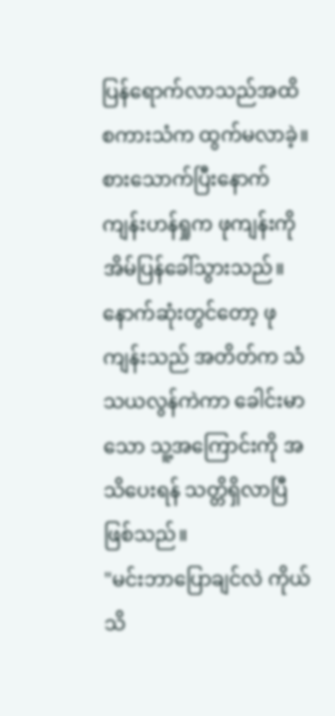ပြန်ရောက်လာသည်အထိ စကားသံက ထွက်မလာခဲ့။
စားသောက်ပြီးနောက် ကျန်းဟန်ရှုက ဖုကျန်းကို အိမ်ပြန်ခေါ်သွားသည်။
နောက်ဆုံးတွင်တော့ ဖုကျန်းသည် အတိတ်က သံသယလွန်ကဲကာ ခေါင်းမာသော သူ့အကြောင်းကို အသိပေးရန် သတ္တိရှိလာပြီဖြစ်သည်။
"မင်းဘာပြောချင်လဲ ကိုယ်သိ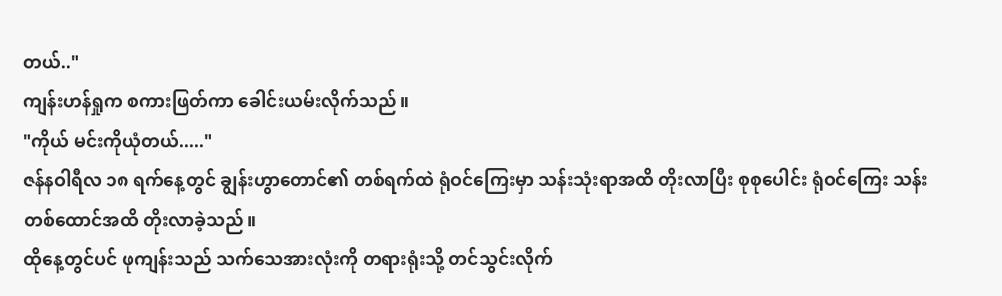တယ်.."
ကျန်းဟန်ရှုက စကားဖြတ်ကာ ခေါင်းယမ်းလိုက်သည်။
"ကိုယ် မင်းကိုယုံတယ်....."
ဇန်နဝါရီလ ၁၈ ရက်နေ့တွင် ချွန်းဟွာတောင်၏ တစ်ရက်ထဲ ရုံဝင်ကြေးမှာ သန်းသုံးရာအထိ တိုးလာပြီး စုစုပေါင်း ရုံဝင်ကြေး သန်းတစ်ထောင်အထိ တိုးလာခဲ့သည်။
ထိုနေ့တွင်ပင် ဖုကျန်းသည် သက်သေအားလုံးကို တရားရုံးသို့ တင်သွင်းလိုက်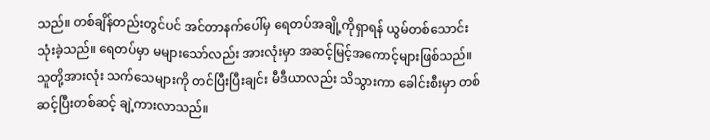သည်။ တစ်ချိန်တည်းတွင်ပင် အင်တာနက်ပေါ်မှ ရေတပ်အချို့ကိုရှာရန် ယွမ်တစ်သောင်း သုံးခဲ့သည်။ ရေတပ်မှာ မများသော်လည်း အားလုံးမှာ အဆင့်မြင့်အကောင့်များဖြစ်သည်။ သူတို့အားလုံး သက်သေများကို တင်ပြီးပြီးချင်း မီဒီယာလည်း သိသွားကာ ခေါင်းစီးမှာ တစ်ဆင့်ပြီးတစ်ဆင့် ချဲ့ကားလာသည်။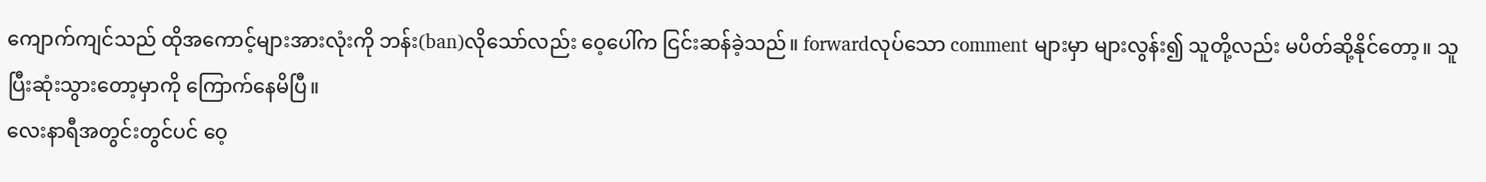ကျောက်ကျင်သည် ထိုအကောင့်များအားလုံးကို ဘန်း(ban)လိုသော်လည်း ဝေ့ပေါ်က ငြင်းဆန်ခဲ့သည်။ forwardလုပ်သော comment များမှာ များလွန်း၍ သူတို့လည်း မပိတ်ဆို့နိုင်တော့။ သူ ပြီးဆုံးသွားတော့မှာကို ကြောက်နေမိပြီ။
လေးနာရီအတွင်းတွင်ပင် ဝေ့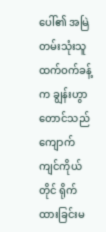ပေါ်၏ အမြဲတမ်းသုံးသူ ထက်ဝက်ခန့်က ချွန်းဟွာတောင်သည် ကျောက်ကျင်ကိုယ်တိုင် ရိုက်ထားခြင်းမ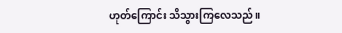ဟုတ်ကြောင်း သိသွားကြလေသည်။